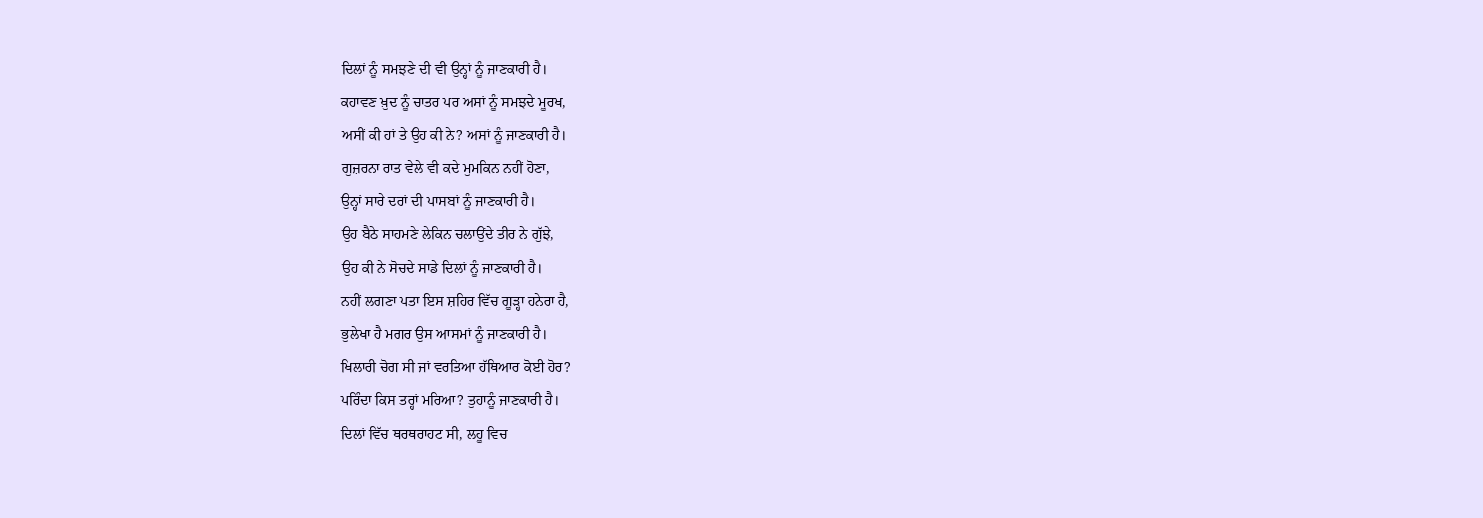ਦਿਲਾਂ ਨੂੰ ਸਮਝਣੇ ਦੀ ਵੀ ਉਨ੍ਹਾਂ ਨੂੰ ਜਾਣਕਾਰੀ ਹੈ।
ਕਹਾਵਣ ਖ਼ੁਦ ਨੂੰ ਚਾਤਰ ਪਰ ਅਸਾਂ ਨੂੰ ਸਮਝਦੇ ਮੂਰਖ,
ਅਸੀਂ ਕੀ ਹਾਂ ਤੇ ਉਹ ਕੀ ਨੇ? ਅਸਾਂ ਨੂੰ ਜਾਣਕਾਰੀ ਹੈ।
ਗੁਜ਼ਰਨਾ ਰਾਤ ਵੇਲੇ ਵੀ ਕਦੇ ਮੁਮਕਿਨ ਨਹੀਂ ਹੋਣਾ,
ਉਨ੍ਹਾਂ ਸਾਰੇ ਦਰਾਂ ਦੀ ਪਾਸਬਾਂ ਨੂੰ ਜਾਣਕਾਰੀ ਹੈ।
ਉਹ ਬੈਠੇ ਸਾਹਮਣੇ ਲੇਕਿਨ ਚਲਾਉਂਦੇ ਤੀਰ ਨੇ ਗੁੱਝੇ,
ਉਹ ਕੀ ਨੇ ਸੋਚਦੇ ਸਾਡੇ ਦਿਲਾਂ ਨੂੰ ਜਾਣਕਾਰੀ ਹੈ।
ਨਹੀਂ ਲਗਣਾ ਪਤਾ ਇਸ ਸ਼ਹਿਰ ਵਿੱਚ ਗੂੜ੍ਹਾ ਹਨੇਰਾ ਹੈ,
ਭੁਲੇਖਾ ਹੈ ਮਗਰ ਉਸ ਆਸਮਾਂ ਨੂੰ ਜਾਣਕਾਰੀ ਹੈ।
ਖਿਲਾਰੀ ਚੋਗ ਸੀ ਜਾਂ ਵਰਤਿਆ ਹੱਥਿਆਰ ਕੋਈ ਹੋਰ?
ਪਰਿੰਦਾ ਕਿਸ ਤਰ੍ਹਾਂ ਮਰਿਆ? ਤੁਹਾਨੂੰ ਜਾਣਕਾਰੀ ਹੈ।
ਦਿਲਾਂ ਵਿੱਚ ਥਰਥਰਾਹਟ ਸੀ, ਲਹੂ ਵਿਚ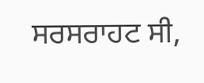ਸਰਸਰਾਹਟ ਸੀ,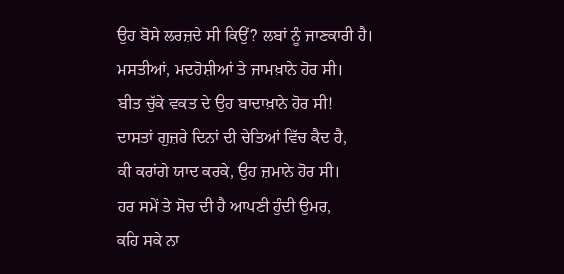ਉਹ ਬੋਸੇ ਲਰਜ਼ਦੇ ਸੀ ਕਿਉਂ? ਲਬਾਂ ਨੂੰ ਜਾਣਕਾਰੀ ਹੈ।
ਮਸਤੀਆਂ, ਮਦਹੋਸ਼ੀਆਂ ਤੇ ਜਾਮਖ਼ਾਨੇ ਹੋਰ ਸੀ।
ਬੀਤ ਚੁੱਕੇ ਵਕਤ ਦੇ ਉਹ ਬਾਦਾਖ਼ਾਨੇ ਹੋਰ ਸੀ!
ਦਾਸਤਾਂ ਗੁਜ਼ਰੇ ਦਿਨਾਂ ਦੀ ਚੇਤਿਆਂ ਵਿੱਚ ਕੈਦ ਹੈ,
ਕੀ ਕਰਾਂਗੇ ਯਾਦ ਕਰਕੇ, ਉਹ ਜ਼ਮਾਨੇ ਹੋਰ ਸੀ।
ਹਰ ਸਮੇਂ ਤੇ ਸੋਚ ਦੀ ਹੈ ਆਪਣੀ ਹੁੰਦੀ ਉਮਰ,
ਕਹਿ ਸਕੇ ਨਾ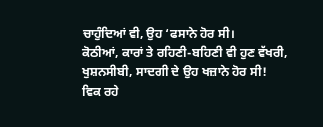ਚਾਹੁੰਦਿਆਂ ਵੀ, ਉਹ ‘ਫਸਾਨੇ ਹੋਰ ਸੀ।
ਕੋਠੀਆਂ, ਕਾਰਾਂ ਤੇ ਰਹਿਣੀ-ਬਹਿਣੀ ਵੀ ਹੁਣ ਵੱਖਰੀ,
ਖੁਸ਼ਨਸੀਬੀ, ਸਾਦਗੀ ਦੇ ਉਹ ਖਜ਼ਾਨੇ ਹੋਰ ਸੀ!
ਵਿਕ ਰਹੇ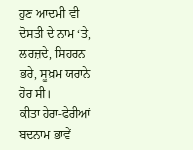ਹੁਣ ਆਦਮੀ ਵੀ ਦੋਸਤੀ ਦੇ ਨਾਮ ‘ਤੇ,
ਲਰਜ਼ਦੇ, ਸਿਹਰਨ ਭਰੇ, ਸੂਖ਼ਮ ਯਰਾਨੇ ਹੋਰ ਸੀ।
ਕੀਤਾ ਹੇਰਾ-ਫੇਰੀਆਂ ਬਦਨਾਮ ਭਾਵੇਂ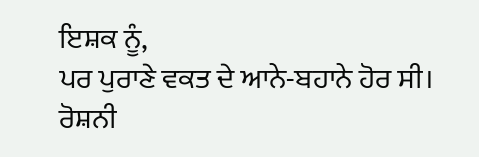ਇਸ਼ਕ ਨੂੰ,
ਪਰ ਪੁਰਾਣੇ ਵਕਤ ਦੇ ਆਨੇ-ਬਹਾਨੇ ਹੋਰ ਸੀ।
ਰੋਸ਼ਨੀ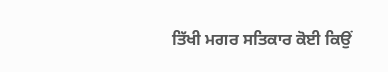ਤਿੱਖੀ ਮਗਰ ਸਤਿਕਾਰ ਕੋਈ ਕਿਉਂ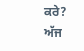ਕਰੇ?
ਅੱਜ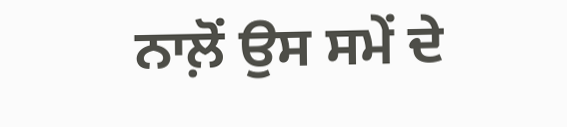ਨਾਲ਼ੋਂ ਉਸ ਸਮੇਂ ਦੇ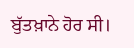ਬੁੱਤਖ਼ਾਨੇ ਹੋਰ ਸੀ।